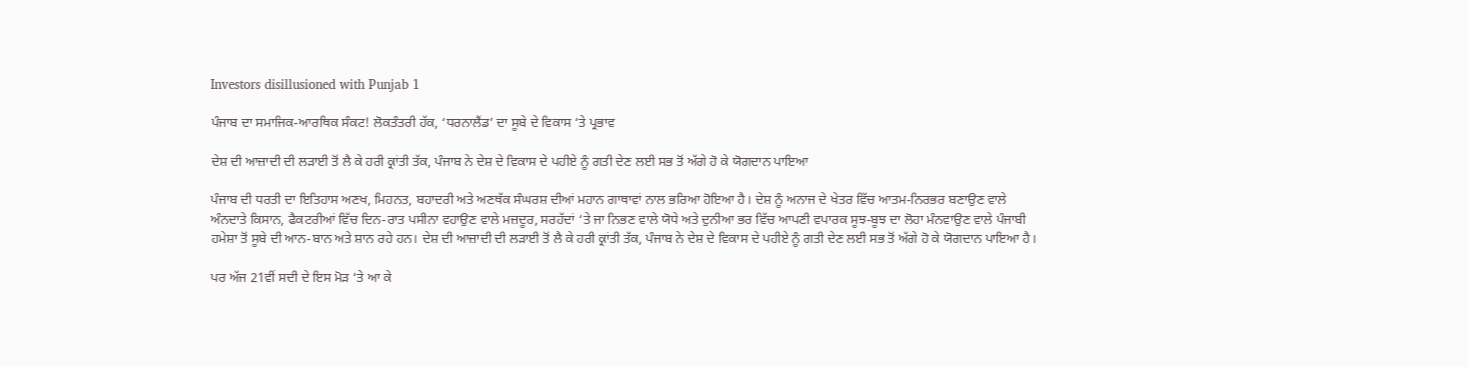Investors disillusioned with Punjab 1

ਪੰਜਾਬ ਦਾ ਸਮਾਜਿਕ-ਆਰਥਿਕ ਸੰਕਟ! ਲੋਕਤੰਤਰੀ ਹੱਕ, ‘ਧਰਨਾਲੈਂਡ’ ਦਾ ਸੂਬੇ ਦੇ ਵਿਕਾਸ ‘ਤੇ ਪ੍ਰਭਾਵ

ਦੇਸ਼ ਦੀ ਆਜ਼ਾਦੀ ਦੀ ਲੜਾਈ ਤੋਂ ਲੈ ਕੇ ਹਰੀ ਕ੍ਰਾਂਤੀ ਤੱਕ, ਪੰਜਾਬ ਨੇ ਦੇਸ਼ ਦੇ ਵਿਕਾਸ ਦੇ ਪਹੀਏ ਨੂੰ ਗਤੀ ਦੇਣ ਲਈ ਸਭ ਤੋਂ ਅੱਗੇ ਹੋ ਕੇ ਯੋਗਦਾਨ ਪਾਇਆ

ਪੰਜਾਬ ਦੀ ਧਰਤੀ ਦਾ ਇਤਿਹਾਸ ਅਣਖ, ਮਿਹਨਤ, ਬਹਾਦਰੀ ਅਤੇ ਅਣਥੱਕ ਸੰਘਰਸ਼ ਦੀਆਂ ਮਹਾਨ ਗਾਥਾਵਾਂ ਨਾਲ ਭਰਿਆ ਹੋਇਆ ਹੈ। ਦੇਸ਼ ਨੂੰ ਅਨਾਜ ਦੇ ਖੇਤਰ ਵਿੱਚ ਆਤਮ-ਨਿਰਭਰ ਬਣਾਉਣ ਵਾਲੇ ਅੰਨਦਾਤੇ ਕਿਸਾਨ, ਫੈਕਟਰੀਆਂ ਵਿੱਚ ਦਿਨ-ਰਾਤ ਪਸੀਨਾ ਵਹਾਉਣ ਵਾਲੇ ਮਜ਼ਦੂਰ, ਸਰਹੱਦਾਂ ‘ਤੇ ਜਾ ਨਿਭਣ ਵਾਲੇ ਯੋਧੇ ਅਤੇ ਦੁਨੀਆ ਭਰ ਵਿੱਚ ਆਪਣੀ ਵਪਾਰਕ ਸੂਝ-ਬੂਝ ਦਾ ਲੋਹਾ ਮੰਨਵਾਉਣ ਵਾਲੇ ਪੰਜਾਬੀ ਹਮੇਸ਼ਾ ਤੋਂ ਸੂਬੇ ਦੀ ਆਨ-ਬਾਨ ਅਤੇ ਸ਼ਾਨ ਰਹੇ ਹਨ। ਦੇਸ਼ ਦੀ ਆਜ਼ਾਦੀ ਦੀ ਲੜਾਈ ਤੋਂ ਲੈ ਕੇ ਹਰੀ ਕ੍ਰਾਂਤੀ ਤੱਕ, ਪੰਜਾਬ ਨੇ ਦੇਸ਼ ਦੇ ਵਿਕਾਸ ਦੇ ਪਹੀਏ ਨੂੰ ਗਤੀ ਦੇਣ ਲਈ ਸਭ ਤੋਂ ਅੱਗੇ ਹੋ ਕੇ ਯੋਗਦਾਨ ਪਾਇਆ ਹੈ।

ਪਰ ਅੱਜ 21ਵੀਂ ਸਦੀ ਦੇ ਇਸ ਮੋੜ ‘ਤੇ ਆ ਕੇ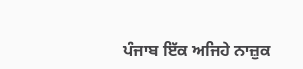ਪੰਜਾਬ ਇੱਕ ਅਜਿਹੇ ਨਾਜ਼ੁਕ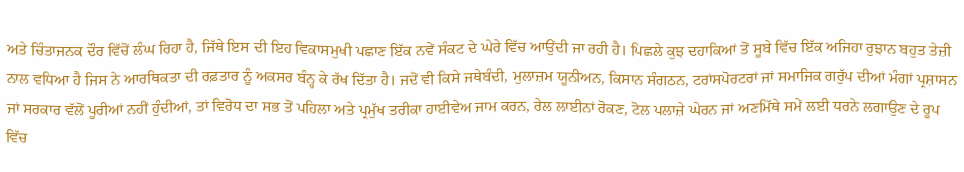ਅਤੇ ਚਿੰਤਾਜਨਕ ਦੌਰ ਵਿੱਚੋਂ ਲੰਘ ਰਿਹਾ ਹੈ, ਜਿੱਥੇ ਇਸ ਦੀ ਇਹ ਵਿਕਾਸਮੁਖੀ ਪਛਾਣ ਇੱਕ ਨਵੇਂ ਸੰਕਟ ਦੇ ਘੇਰੇ ਵਿੱਚ ਆਉਂਦੀ ਜਾ ਰਹੀ ਹੈ। ਪਿਛਲੇ ਕੁਝ ਦਹਾਕਿਆਂ ਤੋਂ ਸੂਬੇ ਵਿੱਚ ਇੱਕ ਅਜਿਹਾ ਰੁਝਾਨ ਬਹੁਤ ਤੇਜ਼ੀ ਨਾਲ ਵਧਿਆ ਹੈ ਜਿਸ ਨੇ ਆਰਥਿਕਤਾ ਦੀ ਰਫ਼ਤਾਰ ਨੂੰ ਅਕਸਰ ਬੰਨ੍ਹ ਕੇ ਰੱਖ ਦਿੱਤਾ ਹੈ। ਜਦੋਂ ਵੀ ਕਿਸੇ ਜਥੇਬੰਦੀ, ਮੁਲਾਜ਼ਮ ਯੂਨੀਅਨ, ਕਿਸਾਨ ਸੰਗਠਨ, ਟਰਾਂਸਪੋਰਟਰਾਂ ਜਾਂ ਸਮਾਜਿਕ ਗਰੁੱਪ ਦੀਆਂ ਮੰਗਾਂ ਪ੍ਰਸ਼ਾਸਨ ਜਾਂ ਸਰਕਾਰ ਵੱਲੋਂ ਪੂਰੀਆਂ ਨਹੀਂ ਹੁੰਦੀਆਂ, ਤਾਂ ਵਿਰੋਧ ਦਾ ਸਭ ਤੋਂ ਪਹਿਲਾ ਅਤੇ ਪ੍ਰਮੁੱਖ ਤਰੀਕਾ ਹਾਈਵੇਅ ਜਾਮ ਕਰਨ, ਰੇਲ ਲਾਈਨਾਂ ਰੋਕਣ, ਟੋਲ ਪਲਾਜ਼ੇ ਘੇਰਨ ਜਾਂ ਅਣਮਿੱਥੇ ਸਮੇਂ ਲਈ ਧਰਨੇ ਲਗਾਉਣ ਦੇ ਰੂਪ ਵਿੱਚ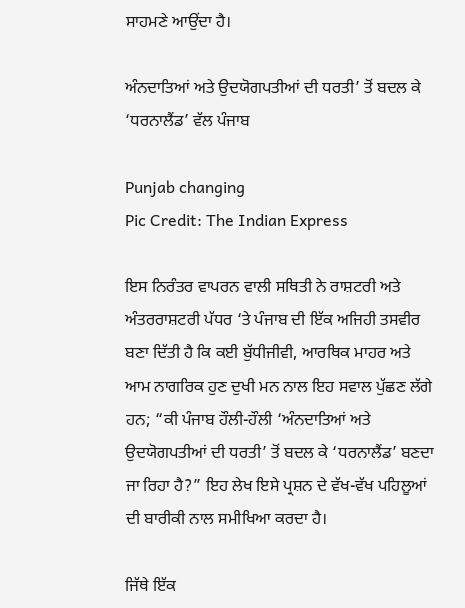ਸਾਹਮਣੇ ਆਉਂਦਾ ਹੈ।

ਅੰਨਦਾਤਿਆਂ ਅਤੇ ਉਦਯੋਗਪਤੀਆਂ ਦੀ ਧਰਤੀ’ ਤੋਂ ਬਦਲ ਕੇ ‘ਧਰਨਾਲੈਂਡ’ ਵੱਲ ਪੰਜਾਬ

Punjab changing
Pic Credit: The Indian Express

ਇਸ ਨਿਰੰਤਰ ਵਾਪਰਨ ਵਾਲੀ ਸਥਿਤੀ ਨੇ ਰਾਸ਼ਟਰੀ ਅਤੇ ਅੰਤਰਰਾਸ਼ਟਰੀ ਪੱਧਰ ‘ਤੇ ਪੰਜਾਬ ਦੀ ਇੱਕ ਅਜਿਹੀ ਤਸਵੀਰ ਬਣਾ ਦਿੱਤੀ ਹੈ ਕਿ ਕਈ ਬੁੱਧੀਜੀਵੀ, ਆਰਥਿਕ ਮਾਹਰ ਅਤੇ ਆਮ ਨਾਗਰਿਕ ਹੁਣ ਦੁਖੀ ਮਨ ਨਾਲ ਇਹ ਸਵਾਲ ਪੁੱਛਣ ਲੱਗੇ ਹਨ; “ਕੀ ਪੰਜਾਬ ਹੌਲੀ-ਹੌਲੀ ‘ਅੰਨਦਾਤਿਆਂ ਅਤੇ ਉਦਯੋਗਪਤੀਆਂ ਦੀ ਧਰਤੀ’ ਤੋਂ ਬਦਲ ਕੇ ‘ਧਰਨਾਲੈਂਡ’ ਬਣਦਾ ਜਾ ਰਿਹਾ ਹੈ?” ਇਹ ਲੇਖ ਇਸੇ ਪ੍ਰਸ਼ਨ ਦੇ ਵੱਖ-ਵੱਖ ਪਹਿਲੂਆਂ ਦੀ ਬਾਰੀਕੀ ਨਾਲ ਸਮੀਖਿਆ ਕਰਦਾ ਹੈ।

ਜਿੱਥੇ ਇੱਕ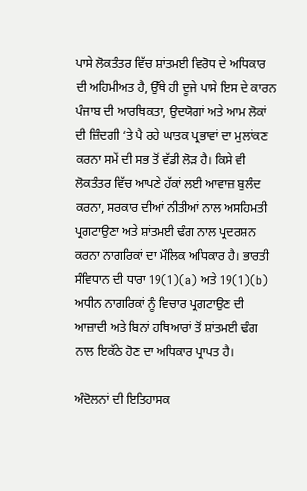ਪਾਸੇ ਲੋਕਤੰਤਰ ਵਿੱਚ ਸ਼ਾਂਤਮਈ ਵਿਰੋਧ ਦੇ ਅਧਿਕਾਰ ਦੀ ਅਹਿਮੀਅਤ ਹੈ, ਉੱਥੇ ਹੀ ਦੂਜੇ ਪਾਸੇ ਇਸ ਦੇ ਕਾਰਨ ਪੰਜਾਬ ਦੀ ਆਰਥਿਕਤਾ, ਉਦਯੋਗਾਂ ਅਤੇ ਆਮ ਲੋਕਾਂ ਦੀ ਜ਼ਿੰਦਗੀ ‘ਤੇ ਪੈ ਰਹੇ ਘਾਤਕ ਪ੍ਰਭਾਵਾਂ ਦਾ ਮੁਲਾਂਕਣ ਕਰਨਾ ਸਮੇਂ ਦੀ ਸਭ ਤੋਂ ਵੱਡੀ ਲੋੜ ਹੈ। ਕਿਸੇ ਵੀ ਲੋਕਤੰਤਰ ਵਿੱਚ ਆਪਣੇ ਹੱਕਾਂ ਲਈ ਆਵਾਜ਼ ਬੁਲੰਦ ਕਰਨਾ, ਸਰਕਾਰ ਦੀਆਂ ਨੀਤੀਆਂ ਨਾਲ ਅਸਹਿਮਤੀ ਪ੍ਰਗਟਾਉਣਾ ਅਤੇ ਸ਼ਾਂਤਮਈ ਢੰਗ ਨਾਲ ਪ੍ਰਦਰਸ਼ਨ ਕਰਨਾ ਨਾਗਰਿਕਾਂ ਦਾ ਮੌਲਿਕ ਅਧਿਕਾਰ ਹੈ। ਭਾਰਤੀ ਸੰਵਿਧਾਨ ਦੀ ਧਾਰਾ 19(1)(a) ਅਤੇ 19(1)(b) ਅਧੀਨ ਨਾਗਰਿਕਾਂ ਨੂੰ ਵਿਚਾਰ ਪ੍ਰਗਟਾਉਣ ਦੀ ਆਜ਼ਾਦੀ ਅਤੇ ਬਿਨਾਂ ਹਥਿਆਰਾਂ ਤੋਂ ਸ਼ਾਂਤਮਈ ਢੰਗ ਨਾਲ ਇਕੱਠੇ ਹੋਣ ਦਾ ਅਧਿਕਾਰ ਪ੍ਰਾਪਤ ਹੈ।

ਅੰਦੋਲਨਾਂ ਦੀ ਇਤਿਹਾਸਕ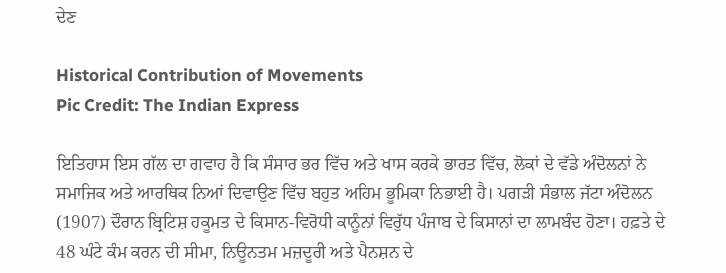ਦੇਣ

Historical Contribution of Movements
Pic Credit: The Indian Express

ਇਤਿਹਾਸ ਇਸ ਗੱਲ ਦਾ ਗਵਾਹ ਹੈ ਕਿ ਸੰਸਾਰ ਭਰ ਵਿੱਚ ਅਤੇ ਖਾਸ ਕਰਕੇ ਭਾਰਤ ਵਿੱਚ, ਲੋਕਾਂ ਦੇ ਵੱਡੇ ਅੰਦੋਲਨਾਂ ਨੇ ਸਮਾਜਿਕ ਅਤੇ ਆਰਥਿਕ ਨਿਆਂ ਦਿਵਾਉਣ ਵਿੱਚ ਬਹੁਤ ਅਹਿਮ ਭੂਮਿਕਾ ਨਿਭਾਈ ਹੈ। ਪਗੜੀ ਸੰਭਾਲ ਜੱਟਾ ਅੰਦੋਲਨ (1907) ਦੌਰਾਨ ਬ੍ਰਿਟਿਸ਼ ਹਕੂਮਤ ਦੇ ਕਿਸਾਨ-ਵਿਰੋਧੀ ਕਾਨੂੰਨਾਂ ਵਿਰੁੱਧ ਪੰਜਾਬ ਦੇ ਕਿਸਾਨਾਂ ਦਾ ਲਾਮਬੰਦ ਹੋਣਾ। ਹਫ਼ਤੇ ਦੇ 48 ਘੰਟੇ ਕੰਮ ਕਰਨ ਦੀ ਸੀਮਾ, ਨਿਊਨਤਮ ਮਜ਼ਦੂਰੀ ਅਤੇ ਪੈਨਸ਼ਨ ਦੇ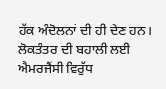ਹੱਕ ਅੰਦੋਲਨਾਂ ਦੀ ਹੀ ਦੇਣ ਹਨ। ਲੋਕਤੰਤਰ ਦੀ ਬਹਾਲੀ ਲਈ ਐਮਰਜੈਂਸੀ ਵਿਰੁੱਧ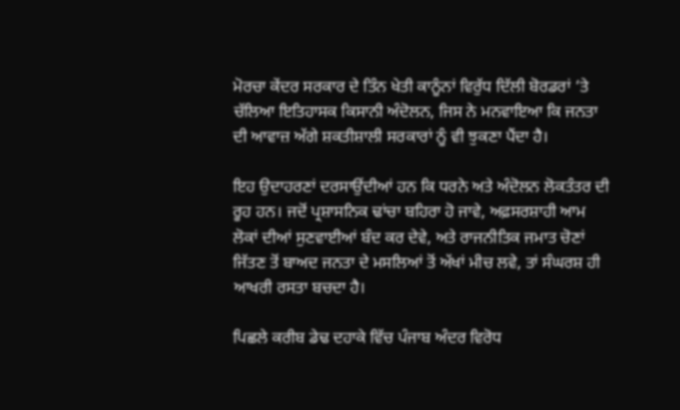ਮੋਰਚਾ ਕੇਂਦਰ ਸਰਕਾਰ ਦੇ ਤਿੰਨ ਖੇਤੀ ਕਾਨੂੰਨਾਂ ਵਿਰੁੱਧ ਦਿੱਲੀ ਬੋਰਡਰਾਂ ‘ਤੇ ਚੱਲਿਆ ਇਤਿਹਾਸਕ ਕਿਸਾਨੀ ਅੰਦੋਲਨ, ਜਿਸ ਨੇ ਮਨਵਾਇਆ ਕਿ ਜਨਤਾ ਦੀ ਆਵਾਜ਼ ਅੱਗੇ ਸ਼ਕਤੀਸ਼ਾਲੀ ਸਰਕਾਰਾਂ ਨੂੰ ਵੀ ਝੁਕਣਾ ਪੈਂਦਾ ਹੈ।

ਇਹ ਉਦਾਹਰਣਾਂ ਦਰਸਾਉਂਦੀਆਂ ਹਨ ਕਿ ਧਰਨੇ ਅਤੇ ਅੰਦੋਲਨ ਲੋਕਤੰਤਰ ਦੀ ਰੂਹ ਹਨ। ਜਦੋਂ ਪ੍ਰਸ਼ਾਸਨਿਕ ਢਾਂਚਾ ਬਹਿਰਾ ਹੋ ਜਾਵੇ, ਅਫ਼ਸਰਸ਼ਾਹੀ ਆਮ ਲੋਕਾਂ ਦੀਆਂ ਸੁਣਵਾਈਆਂ ਬੰਦ ਕਰ ਦੇਵੇ, ਅਤੇ ਰਾਜਨੀਤਿਕ ਜਮਾਤ ਚੋਣਾਂ ਜਿੱਤਣ ਤੋਂ ਬਾਅਦ ਜਨਤਾ ਦੇ ਮਸਲਿਆਂ ਤੋਂ ਅੱਖਾਂ ਮੀਚ ਲਵੇ, ਤਾਂ ਸੰਘਰਸ਼ ਹੀ ਆਖਰੀ ਰਸਤਾ ਬਚਦਾ ਹੈ।

ਪਿਛਲੇ ਕਰੀਬ ਡੇਢ ਦਹਾਕੇ ਵਿੱਚ ਪੰਜਾਬ ਅੰਦਰ ਵਿਰੋਧ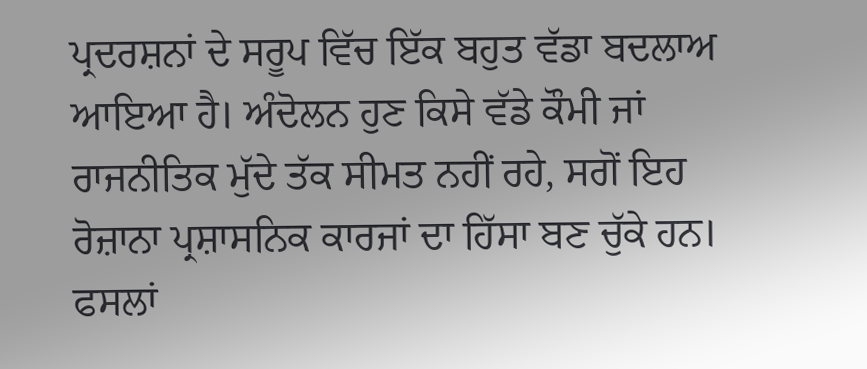ਪ੍ਰਦਰਸ਼ਨਾਂ ਦੇ ਸਰੂਪ ਵਿੱਚ ਇੱਕ ਬਹੁਤ ਵੱਡਾ ਬਦਲਾਅ ਆਇਆ ਹੈ। ਅੰਦੋਲਨ ਹੁਣ ਕਿਸੇ ਵੱਡੇ ਕੌਮੀ ਜਾਂ ਰਾਜਨੀਤਿਕ ਮੁੱਦੇ ਤੱਕ ਸੀਮਤ ਨਹੀਂ ਰਹੇ, ਸਗੋਂ ਇਹ ਰੋਜ਼ਾਨਾ ਪ੍ਰਸ਼ਾਸਨਿਕ ਕਾਰਜਾਂ ਦਾ ਹਿੱਸਾ ਬਣ ਚੁੱਕੇ ਹਨ। ਫਸਲਾਂ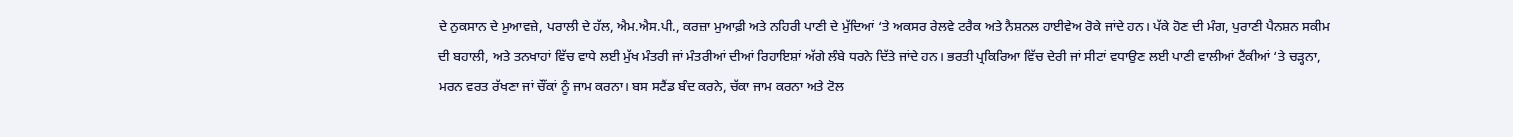ਦੇ ਨੁਕਸਾਨ ਦੇ ਮੁਆਵਜ਼ੇ, ਪਰਾਲੀ ਦੇ ਹੱਲ, ਐਮ.ਐਸ.ਪੀ., ਕਰਜ਼ਾ ਮੁਆਫ਼ੀ ਅਤੇ ਨਹਿਰੀ ਪਾਣੀ ਦੇ ਮੁੱਦਿਆਂ ‘ਤੇ ਅਕਸਰ ਰੇਲਵੇ ਟਰੈਕ ਅਤੇ ਨੈਸ਼ਨਲ ਹਾਈਵੇਅ ਰੋਕੇ ਜਾਂਦੇ ਹਨ। ਪੱਕੇ ਹੋਣ ਦੀ ਮੰਗ, ਪੁਰਾਣੀ ਪੈਨਸ਼ਨ ਸਕੀਮ ਦੀ ਬਹਾਲੀ, ਅਤੇ ਤਨਖਾਹਾਂ ਵਿੱਚ ਵਾਧੇ ਲਈ ਮੁੱਖ ਮੰਤਰੀ ਜਾਂ ਮੰਤਰੀਆਂ ਦੀਆਂ ਰਿਹਾਇਸ਼ਾਂ ਅੱਗੇ ਲੰਬੇ ਧਰਨੇ ਦਿੱਤੇ ਜਾਂਦੇ ਹਨ। ਭਰਤੀ ਪ੍ਰਕਿਰਿਆ ਵਿੱਚ ਦੇਰੀ ਜਾਂ ਸੀਟਾਂ ਵਧਾਉਣ ਲਈ ਪਾਣੀ ਵਾਲੀਆਂ ਟੈਂਕੀਆਂ ‘ਤੇ ਚੜ੍ਹਨਾ, ਮਰਨ ਵਰਤ ਰੱਖਣਾ ਜਾਂ ਚੌਂਕਾਂ ਨੂੰ ਜਾਮ ਕਰਨਾ। ਬਸ ਸਟੈਂਡ ਬੰਦ ਕਰਨੇ, ਚੱਕਾ ਜਾਮ ਕਰਨਾ ਅਤੇ ਟੋਲ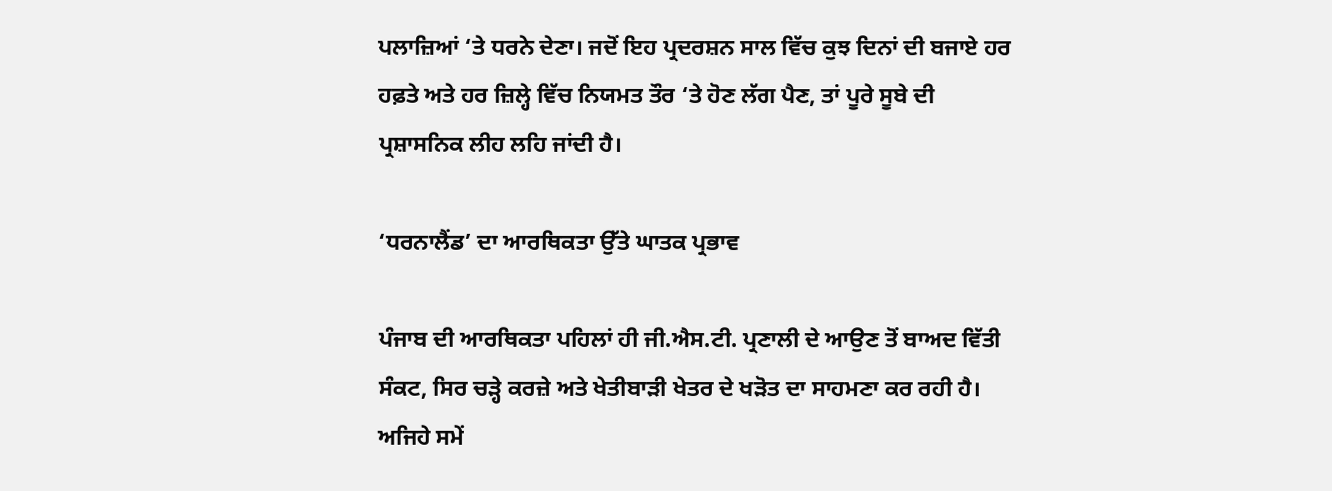ਪਲਾਜ਼ਿਆਂ ‘ਤੇ ਧਰਨੇ ਦੇਣਾ। ਜਦੋਂ ਇਹ ਪ੍ਰਦਰਸ਼ਨ ਸਾਲ ਵਿੱਚ ਕੁਝ ਦਿਨਾਂ ਦੀ ਬਜਾਏ ਹਰ ਹਫ਼ਤੇ ਅਤੇ ਹਰ ਜ਼ਿਲ੍ਹੇ ਵਿੱਚ ਨਿਯਮਤ ਤੌਰ ‘ਤੇ ਹੋਣ ਲੱਗ ਪੈਣ, ਤਾਂ ਪੂਰੇ ਸੂਬੇ ਦੀ ਪ੍ਰਸ਼ਾਸਨਿਕ ਲੀਹ ਲਹਿ ਜਾਂਦੀ ਹੈ।

‘ਧਰਨਾਲੈਂਡ’ ਦਾ ਆਰਥਿਕਤਾ ਉੱਤੇ ਘਾਤਕ ਪ੍ਰਭਾਵ

ਪੰਜਾਬ ਦੀ ਆਰਥਿਕਤਾ ਪਹਿਲਾਂ ਹੀ ਜੀ.ਐਸ.ਟੀ. ਪ੍ਰਣਾਲੀ ਦੇ ਆਉਣ ਤੋਂ ਬਾਅਦ ਵਿੱਤੀ ਸੰਕਟ, ਸਿਰ ਚੜ੍ਹੇ ਕਰਜ਼ੇ ਅਤੇ ਖੇਤੀਬਾੜੀ ਖੇਤਰ ਦੇ ਖੜੋਤ ਦਾ ਸਾਹਮਣਾ ਕਰ ਰਹੀ ਹੈ। ਅਜਿਹੇ ਸਮੇਂ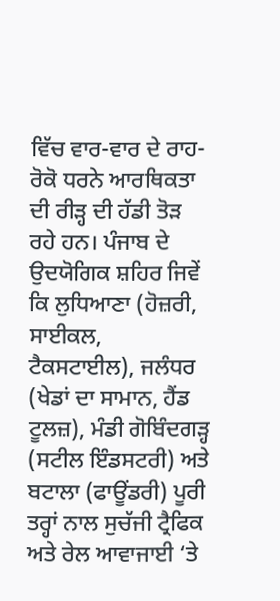ਵਿੱਚ ਵਾਰ-ਵਾਰ ਦੇ ਰਾਹ-ਰੋਕੋ ਧਰਨੇ ਆਰਥਿਕਤਾ ਦੀ ਰੀੜ੍ਹ ਦੀ ਹੱਡੀ ਤੋੜ ਰਹੇ ਹਨ। ਪੰਜਾਬ ਦੇ ਉਦਯੋਗਿਕ ਸ਼ਹਿਰ ਜਿਵੇਂ ਕਿ ਲੁਧਿਆਣਾ (ਹੋਜ਼ਰੀ, ਸਾਈਕਲ, ਟੈਕਸਟਾਈਲ), ਜਲੰਧਰ (ਖੇਡਾਂ ਦਾ ਸਾਮਾਨ, ਹੈਂਡ ਟੂਲਜ਼), ਮੰਡੀ ਗੋਬਿੰਦਗੜ੍ਹ (ਸਟੀਲ ਇੰਡਸਟਰੀ) ਅਤੇ ਬਟਾਲਾ (ਫਾਊਂਡਰੀ) ਪੂਰੀ ਤਰ੍ਹਾਂ ਨਾਲ ਸੁਚੱਜੀ ਟ੍ਰੈਫਿਕ ਅਤੇ ਰੇਲ ਆਵਾਜਾਈ ‘ਤੇ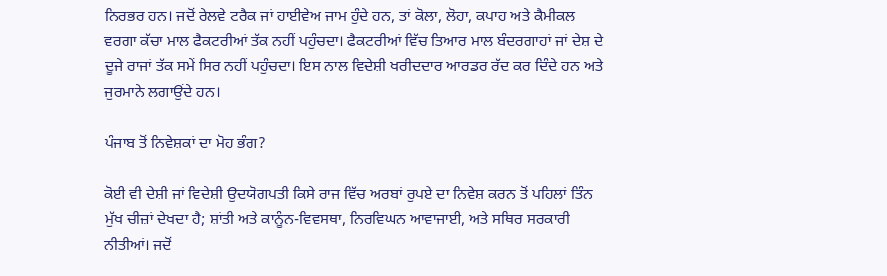ਨਿਰਭਰ ਹਨ। ਜਦੋਂ ਰੇਲਵੇ ਟਰੈਕ ਜਾਂ ਹਾਈਵੇਅ ਜਾਮ ਹੁੰਦੇ ਹਨ, ਤਾਂ ਕੋਲਾ, ਲੋਹਾ, ਕਪਾਹ ਅਤੇ ਕੈਮੀਕਲ ਵਰਗਾ ਕੱਚਾ ਮਾਲ ਫੈਕਟਰੀਆਂ ਤੱਕ ਨਹੀਂ ਪਹੁੰਚਦਾ। ਫੈਕਟਰੀਆਂ ਵਿੱਚ ਤਿਆਰ ਮਾਲ ਬੰਦਰਗਾਹਾਂ ਜਾਂ ਦੇਸ਼ ਦੇ ਦੂਜੇ ਰਾਜਾਂ ਤੱਕ ਸਮੇਂ ਸਿਰ ਨਹੀਂ ਪਹੁੰਚਦਾ। ਇਸ ਨਾਲ ਵਿਦੇਸ਼ੀ ਖਰੀਦਦਾਰ ਆਰਡਰ ਰੱਦ ਕਰ ਦਿੰਦੇ ਹਨ ਅਤੇ ਜੁਰਮਾਨੇ ਲਗਾਉਂਦੇ ਹਨ।

ਪੰਜਾਬ ਤੋਂ ਨਿਵੇਸ਼ਕਾਂ ਦਾ ਮੋਹ ਭੰਗ?

ਕੋਈ ਵੀ ਦੇਸ਼ੀ ਜਾਂ ਵਿਦੇਸ਼ੀ ਉਦਯੋਗਪਤੀ ਕਿਸੇ ਰਾਜ ਵਿੱਚ ਅਰਬਾਂ ਰੁਪਏ ਦਾ ਨਿਵੇਸ਼ ਕਰਨ ਤੋਂ ਪਹਿਲਾਂ ਤਿੰਨ ਮੁੱਖ ਚੀਜ਼ਾਂ ਦੇਖਦਾ ਹੈ; ਸ਼ਾਂਤੀ ਅਤੇ ਕਾਨੂੰਨ-ਵਿਵਸਥਾ, ਨਿਰਵਿਘਨ ਆਵਾਜਾਈ, ਅਤੇ ਸਥਿਰ ਸਰਕਾਰੀ ਨੀਤੀਆਂ। ਜਦੋਂ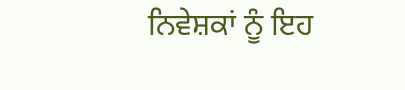ਨਿਵੇਸ਼ਕਾਂ ਨੂੰ ਇਹ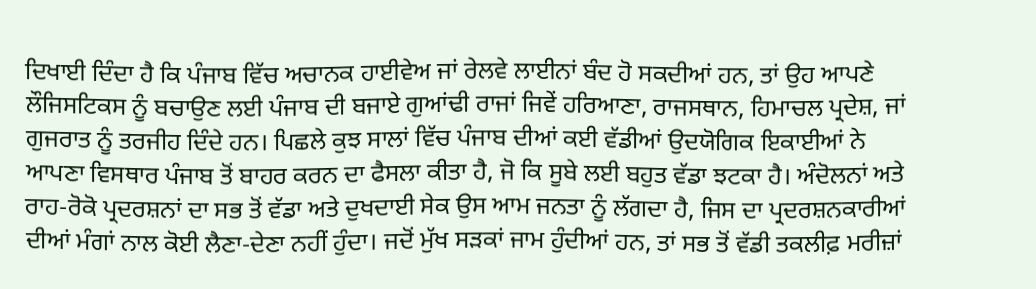ਦਿਖਾਈ ਦਿੰਦਾ ਹੈ ਕਿ ਪੰਜਾਬ ਵਿੱਚ ਅਚਾਨਕ ਹਾਈਵੇਅ ਜਾਂ ਰੇਲਵੇ ਲਾਈਨਾਂ ਬੰਦ ਹੋ ਸਕਦੀਆਂ ਹਨ, ਤਾਂ ਉਹ ਆਪਣੇ ਲੌਜਿਸਟਿਕਸ ਨੂੰ ਬਚਾਉਣ ਲਈ ਪੰਜਾਬ ਦੀ ਬਜਾਏ ਗੁਆਂਢੀ ਰਾਜਾਂ ਜਿਵੇਂ ਹਰਿਆਣਾ, ਰਾਜਸਥਾਨ, ਹਿਮਾਚਲ ਪ੍ਰਦੇਸ਼, ਜਾਂ ਗੁਜਰਾਤ ਨੂੰ ਤਰਜੀਹ ਦਿੰਦੇ ਹਨ। ਪਿਛਲੇ ਕੁਝ ਸਾਲਾਂ ਵਿੱਚ ਪੰਜਾਬ ਦੀਆਂ ਕਈ ਵੱਡੀਆਂ ਉਦਯੋਗਿਕ ਇਕਾਈਆਂ ਨੇ ਆਪਣਾ ਵਿਸਥਾਰ ਪੰਜਾਬ ਤੋਂ ਬਾਹਰ ਕਰਨ ਦਾ ਫੈਸਲਾ ਕੀਤਾ ਹੈ, ਜੋ ਕਿ ਸੂਬੇ ਲਈ ਬਹੁਤ ਵੱਡਾ ਝਟਕਾ ਹੈ। ਅੰਦੋਲਨਾਂ ਅਤੇ ਰਾਹ-ਰੋਕੋ ਪ੍ਰਦਰਸ਼ਨਾਂ ਦਾ ਸਭ ਤੋਂ ਵੱਡਾ ਅਤੇ ਦੁਖਦਾਈ ਸੇਕ ਉਸ ਆਮ ਜਨਤਾ ਨੂੰ ਲੱਗਦਾ ਹੈ, ਜਿਸ ਦਾ ਪ੍ਰਦਰਸ਼ਨਕਾਰੀਆਂ ਦੀਆਂ ਮੰਗਾਂ ਨਾਲ ਕੋਈ ਲੈਣਾ-ਦੇਣਾ ਨਹੀਂ ਹੁੰਦਾ। ਜਦੋਂ ਮੁੱਖ ਸੜਕਾਂ ਜਾਮ ਹੁੰਦੀਆਂ ਹਨ, ਤਾਂ ਸਭ ਤੋਂ ਵੱਡੀ ਤਕਲੀਫ਼ ਮਰੀਜ਼ਾਂ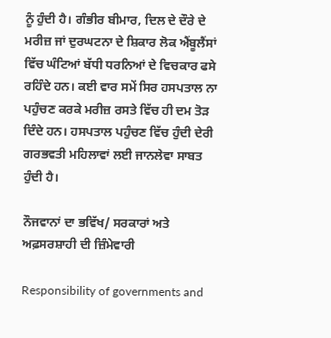ਨੂੰ ਹੁੰਦੀ ਹੈ। ਗੰਭੀਰ ਬੀਮਾਰ, ਦਿਲ ਦੇ ਦੌਰੇ ਦੇ ਮਰੀਜ਼ ਜਾਂ ਦੁਰਘਟਨਾ ਦੇ ਸ਼ਿਕਾਰ ਲੋਕ ਐਂਬੂਲੈਂਸਾਂ ਵਿੱਚ ਘੰਟਿਆਂ ਬੱਧੀ ਧਰਨਿਆਂ ਦੇ ਵਿਚਕਾਰ ਫਸੇ ਰਹਿੰਦੇ ਹਨ। ਕਈ ਵਾਰ ਸਮੇਂ ਸਿਰ ਹਸਪਤਾਲ ਨਾ ਪਹੁੰਚਣ ਕਰਕੇ ਮਰੀਜ਼ ਰਸਤੇ ਵਿੱਚ ਹੀ ਦਮ ਤੋੜ ਦਿੰਦੇ ਹਨ। ਹਸਪਤਾਲ ਪਹੁੰਚਣ ਵਿੱਚ ਹੁੰਦੀ ਦੇਰੀ ਗਰਭਵਤੀ ਮਹਿਲਾਵਾਂ ਲਈ ਜਾਨਲੇਵਾ ਸਾਬਤ ਹੁੰਦੀ ਹੈ।

ਨੌਜਵਾਨਾਂ ਦਾ ਭਵਿੱਖ/ ਸਰਕਾਰਾਂ ਅਤੇ ਅਫ਼ਸਰਸ਼ਾਹੀ ਦੀ ਜ਼ਿੰਮੇਵਾਰੀ

Responsibility of governments and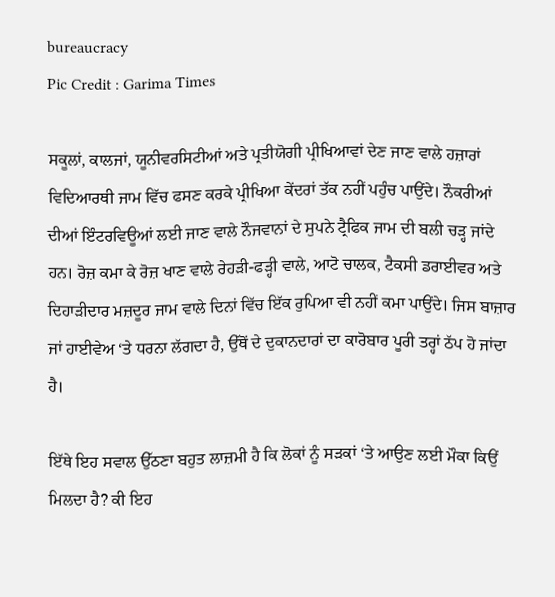bureaucracy
Pic Credit : Garima Times

ਸਕੂਲਾਂ, ਕਾਲਜਾਂ, ਯੂਨੀਵਰਸਿਟੀਆਂ ਅਤੇ ਪ੍ਰਤੀਯੋਗੀ ਪ੍ਰੀਖਿਆਵਾਂ ਦੇਣ ਜਾਣ ਵਾਲੇ ਹਜ਼ਾਰਾਂ ਵਿਦਿਆਰਥੀ ਜਾਮ ਵਿੱਚ ਫਸਣ ਕਰਕੇ ਪ੍ਰੀਖਿਆ ਕੇਂਦਰਾਂ ਤੱਕ ਨਹੀਂ ਪਹੁੰਚ ਪਾਉਂਦੇ। ਨੌਕਰੀਆਂ ਦੀਆਂ ਇੰਟਰਵਿਊਆਂ ਲਈ ਜਾਣ ਵਾਲੇ ਨੌਜਵਾਨਾਂ ਦੇ ਸੁਪਨੇ ਟ੍ਰੈਫਿਕ ਜਾਮ ਦੀ ਬਲੀ ਚੜ੍ਹ ਜਾਂਦੇ ਹਨ। ਰੋਜ਼ ਕਮਾ ਕੇ ਰੋਜ਼ ਖਾਣ ਵਾਲੇ ਰੇਹੜੀ-ਫੜ੍ਹੀ ਵਾਲੇ, ਆਟੋ ਚਾਲਕ, ਟੈਕਸੀ ਡਰਾਈਵਰ ਅਤੇ ਦਿਹਾੜੀਦਾਰ ਮਜ਼ਦੂਰ ਜਾਮ ਵਾਲੇ ਦਿਨਾਂ ਵਿੱਚ ਇੱਕ ਰੁਪਿਆ ਵੀ ਨਹੀਂ ਕਮਾ ਪਾਉਂਦੇ। ਜਿਸ ਬਾਜ਼ਾਰ ਜਾਂ ਹਾਈਵੇਅ ‘ਤੇ ਧਰਨਾ ਲੱਗਦਾ ਹੈ, ਉੱਥੋਂ ਦੇ ਦੁਕਾਨਦਾਰਾਂ ਦਾ ਕਾਰੋਬਾਰ ਪੂਰੀ ਤਰ੍ਹਾਂ ਠੱਪ ਹੋ ਜਾਂਦਾ ਹੈ।

ਇੱਥੇ ਇਹ ਸਵਾਲ ਉੱਠਣਾ ਬਹੁਤ ਲਾਜ਼ਮੀ ਹੈ ਕਿ ਲੋਕਾਂ ਨੂੰ ਸੜਕਾਂ ‘ਤੇ ਆਉਣ ਲਈ ਮੌਕਾ ਕਿਉਂ ਮਿਲਦਾ ਹੈ? ਕੀ ਇਹ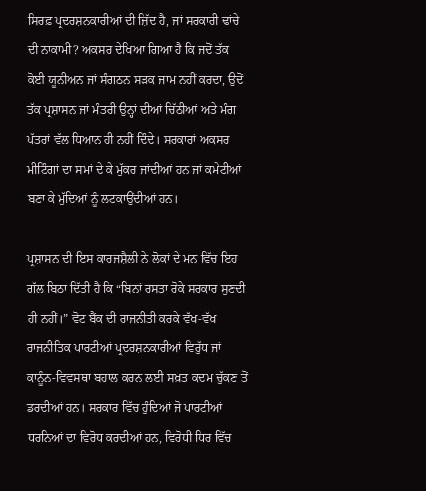ਸਿਰਫ਼ ਪ੍ਰਦਰਸ਼ਨਕਾਰੀਆਂ ਦੀ ਜ਼ਿੱਦ ਹੈ, ਜਾਂ ਸਰਕਾਰੀ ਢਾਂਚੇ ਦੀ ਨਾਕਾਮੀ? ਅਕਸਰ ਦੇਖਿਆ ਗਿਆ ਹੈ ਕਿ ਜਦੋਂ ਤੱਕ ਕੋਈ ਯੂਨੀਅਨ ਜਾਂ ਸੰਗਠਨ ਸੜਕ ਜਾਮ ਨਹੀਂ ਕਰਦਾ, ਉਦੋਂ ਤੱਕ ਪ੍ਰਸ਼ਾਸਨ ਜਾਂ ਮੰਤਰੀ ਉਨ੍ਹਾਂ ਦੀਆਂ ਚਿੱਠੀਆਂ ਅਤੇ ਮੰਗ ਪੱਤਰਾਂ ਵੱਲ ਧਿਆਨ ਹੀ ਨਹੀਂ ਦਿੰਦੇ। ਸਰਕਾਰਾਂ ਅਕਸਰ ਮੀਟਿੰਗਾਂ ਦਾ ਸਮਾਂ ਦੇ ਕੇ ਮੁੱਕਰ ਜਾਂਦੀਆਂ ਹਨ ਜਾਂ ਕਮੇਟੀਆਂ ਬਣਾ ਕੇ ਮੁੱਦਿਆਂ ਨੂੰ ਲਟਕਾਉਂਦੀਆਂ ਹਨ।

ਪ੍ਰਸ਼ਾਸਨ ਦੀ ਇਸ ਕਾਰਜਸ਼ੈਲੀ ਨੇ ਲੋਕਾਂ ਦੇ ਮਨ ਵਿੱਚ ਇਹ ਗੱਲ ਬਿਠਾ ਦਿੱਤੀ ਹੈ ਕਿ “ਬਿਨਾਂ ਰਸਤਾ ਰੋਕੇ ਸਰਕਾਰ ਸੁਣਦੀ ਹੀ ਨਹੀਂ।” ਵੋਟ ਬੈਂਕ ਦੀ ਰਾਜਨੀਤੀ ਕਰਕੇ ਵੱਖ-ਵੱਖ ਰਾਜਨੀਤਿਕ ਪਾਰਟੀਆਂ ਪ੍ਰਦਰਸ਼ਨਕਾਰੀਆਂ ਵਿਰੁੱਧ ਜਾਂ ਕਾਨੂੰਨ-ਵਿਵਸਥਾ ਬਹਾਲ ਕਰਨ ਲਈ ਸਖ਼ਤ ਕਦਮ ਚੁੱਕਣ ਤੋਂ ਡਰਦੀਆਂ ਹਨ। ਸਰਕਾਰ ਵਿੱਚ ਹੁੰਦਿਆਂ ਜੋ ਪਾਰਟੀਆਂ ਧਰਨਿਆਂ ਦਾ ਵਿਰੋਧ ਕਰਦੀਆਂ ਹਨ, ਵਿਰੋਧੀ ਧਿਰ ਵਿੱਚ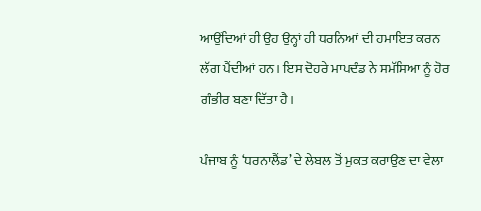ਆਉਂਦਿਆਂ ਹੀ ਉਹ ਉਨ੍ਹਾਂ ਹੀ ਧਰਨਿਆਂ ਦੀ ਹਮਾਇਤ ਕਰਨ ਲੱਗ ਪੈਂਦੀਆਂ ਹਨ। ਇਸ ਦੋਹਰੇ ਮਾਪਦੰਡ ਨੇ ਸਮੱਸਿਆ ਨੂੰ ਹੋਰ ਗੰਭੀਰ ਬਣਾ ਦਿੱਤਾ ਹੈ।

ਪੰਜਾਬ ਨੂੰ ‘ਧਰਨਾਲੈਂਡ’ ਦੇ ਲੇਬਲ ਤੋਂ ਮੁਕਤ ਕਰਾਉਣ ਦਾ ਵੇਲਾ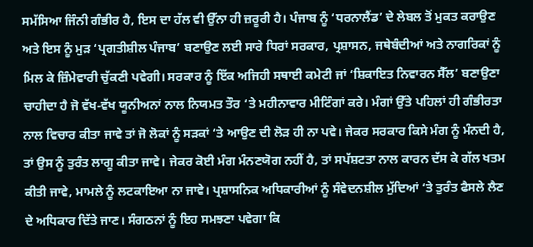ਸਮੱਸਿਆ ਜਿੰਨੀ ਗੰਭੀਰ ਹੈ, ਇਸ ਦਾ ਹੱਲ ਵੀ ਉੱਨਾ ਹੀ ਜ਼ਰੂਰੀ ਹੈ। ਪੰਜਾਬ ਨੂੰ ‘ਧਰਨਾਲੈਂਡ’ ਦੇ ਲੇਬਲ ਤੋਂ ਮੁਕਤ ਕਰਾਉਣ ਅਤੇ ਇਸ ਨੂੰ ਮੁੜ ‘ਪ੍ਰਗਤੀਸ਼ੀਲ ਪੰਜਾਬ’ ਬਣਾਉਣ ਲਈ ਸਾਰੇ ਧਿਰਾਂ ਸਰਕਾਰ, ਪ੍ਰਸ਼ਾਸਨ, ਜਥੇਬੰਦੀਆਂ ਅਤੇ ਨਾਗਰਿਕਾਂ ਨੂੰ ਮਿਲ ਕੇ ਜ਼ਿੰਮੇਵਾਰੀ ਚੁੱਕਣੀ ਪਵੇਗੀ। ਸਰਕਾਰ ਨੂੰ ਇੱਕ ਅਜਿਹੀ ਸਥਾਈ ਕਮੇਟੀ ਜਾਂ ‘ਸ਼ਿਕਾਇਤ ਨਿਵਾਰਨ ਸੈੱਲ’ ਬਣਾਉਣਾ ਚਾਹੀਦਾ ਹੈ ਜੋ ਵੱਖ-ਵੱਖ ਯੂਨੀਅਨਾਂ ਨਾਲ ਨਿਯਮਤ ਤੌਰ ‘ਤੇ ਮਹੀਨਾਵਾਰ ਮੀਟਿੰਗਾਂ ਕਰੇ। ਮੰਗਾਂ ਉੱਤੇ ਪਹਿਲਾਂ ਹੀ ਗੰਭੀਰਤਾ ਨਾਲ ਵਿਚਾਰ ਕੀਤਾ ਜਾਵੇ ਤਾਂ ਜੋ ਲੋਕਾਂ ਨੂੰ ਸੜਕਾਂ ‘ਤੇ ਆਉਣ ਦੀ ਲੋੜ ਹੀ ਨਾ ਪਵੇ। ਜੇਕਰ ਸਰਕਾਰ ਕਿਸੇ ਮੰਗ ਨੂੰ ਮੰਨਦੀ ਹੈ, ਤਾਂ ਉਸ ਨੂੰ ਤੁਰੰਤ ਲਾਗੂ ਕੀਤਾ ਜਾਵੇ। ਜੇਕਰ ਕੋਈ ਮੰਗ ਮੰਨਣਯੋਗ ਨਹੀਂ ਹੈ, ਤਾਂ ਸਪੱਸ਼ਟਤਾ ਨਾਲ ਕਾਰਨ ਦੱਸ ਕੇ ਗੱਲ ਖਤਮ ਕੀਤੀ ਜਾਵੇ, ਮਾਮਲੇ ਨੂੰ ਲਟਕਾਇਆ ਨਾ ਜਾਵੇ। ਪ੍ਰਸ਼ਾਸਨਿਕ ਅਧਿਕਾਰੀਆਂ ਨੂੰ ਸੰਵੇਦਨਸ਼ੀਲ ਮੁੱਦਿਆਂ ‘ਤੇ ਤੁਰੰਤ ਫੈਸਲੇ ਲੈਣ ਦੇ ਅਧਿਕਾਰ ਦਿੱਤੇ ਜਾਣ। ਸੰਗਠਨਾਂ ਨੂੰ ਇਹ ਸਮਝਣਾ ਪਵੇਗਾ ਕਿ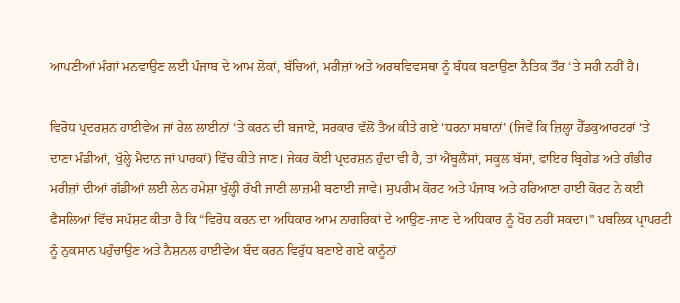ਆਪਣੀਆਂ ਮੰਗਾਂ ਮਨਵਾਉਣ ਲਈ ਪੰਜਾਬ ਦੇ ਆਮ ਲੋਕਾਂ, ਬੱਚਿਆਂ, ਮਰੀਜ਼ਾਂ ਅਤੇ ਅਰਥਵਿਵਸਥਾ ਨੂੰ ਬੰਧਕ ਬਣਾਉਣਾ ਨੈਤਿਕ ਤੌਰ ‘ਤੇ ਸਹੀ ਨਹੀਂ ਹੈ।

ਵਿਰੋਧ ਪ੍ਰਦਰਸ਼ਨ ਹਾਈਵੇਅ ਜਾਂ ਰੇਲ ਲਾਈਨਾਂ ‘ਤੇ ਕਰਨ ਦੀ ਬਜਾਏ, ਸਰਕਾਰ ਵੱਲੋਂ ਤੈਅ ਕੀਤੇ ਗਏ ‘ਧਰਨਾ ਸਥਾਨਾਂ’ (ਜਿਵੇਂ ਕਿ ਜ਼ਿਲ੍ਹਾ ਹੈੱਡਕੁਆਰਟਰਾਂ ‘ਤੇ ਦਾਣਾ ਮੰਡੀਆਂ, ਖੁੱਲ੍ਹੇ ਮੈਦਾਨ ਜਾਂ ਪਾਰਕਾਂ) ਵਿੱਚ ਕੀਤੇ ਜਾਣ। ਜੇਕਰ ਕੋਈ ਪ੍ਰਦਰਸ਼ਨ ਹੁੰਦਾ ਵੀ ਹੈ, ਤਾਂ ਐਂਬੂਲੈਂਸਾਂ, ਸਕੂਲ ਬੱਸਾਂ, ਫਾਇਰ ਬ੍ਰਿਗੇਡ ਅਤੇ ਗੰਭੀਰ ਮਰੀਜ਼ਾਂ ਦੀਆਂ ਗੱਡੀਆਂ ਲਈ ਲੇਨ ਹਮੇਸ਼ਾ ਖੁੱਲ੍ਹੀ ਰੱਖੀ ਜਾਣੀ ਲਾਜ਼ਮੀ ਬਣਾਈ ਜਾਵੇ। ਸੁਪਰੀਮ ਕੋਰਟ ਅਤੇ ਪੰਜਾਬ ਅਤੇ ਹਰਿਆਣਾ ਹਾਈ ਕੋਰਟ ਨੇ ਕਈ ਫੈਸਲਿਆਂ ਵਿੱਚ ਸਪੱਸ਼ਟ ਕੀਤਾ ਹੈ ਕਿ “ਵਿਰੋਧ ਕਰਨ ਦਾ ਅਧਿਕਾਰ ਆਮ ਨਾਗਰਿਕਾਂ ਦੇ ਆਉਣ-ਜਾਣ ਦੇ ਅਧਿਕਾਰ ਨੂੰ ਖੋਹ ਨਹੀਂ ਸਕਦਾ।” ਪਬਲਿਕ ਪ੍ਰਾਪਰਟੀ ਨੂੰ ਨੁਕਸਾਨ ਪਹੁੰਚਾਉਣ ਅਤੇ ਨੈਸ਼ਨਲ ਹਾਈਵੇਅ ਬੰਦ ਕਰਨ ਵਿਰੁੱਧ ਬਣਾਏ ਗਏ ਕਾਨੂੰਨਾਂ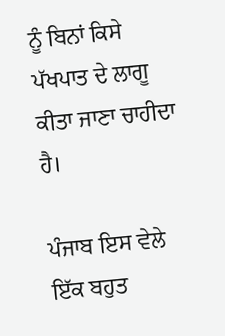ਨੂੰ ਬਿਨਾਂ ਕਿਸੇ ਪੱਖਪਾਤ ਦੇ ਲਾਗੂ ਕੀਤਾ ਜਾਣਾ ਚਾਹੀਦਾ ਹੈ।

ਪੰਜਾਬ ਇਸ ਵੇਲੇ ਇੱਕ ਬਹੁਤ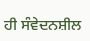ਹੀ ਸੰਵੇਦਨਸ਼ੀਲ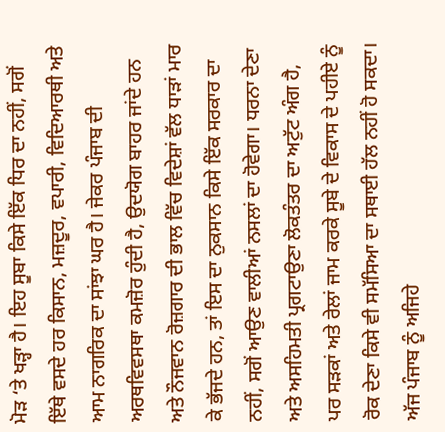ਮੋੜ ‘ਤੇ ਖੜ੍ਹਾ ਹੈ। ਇਹ ਸੂਬਾ ਕਿਸੇ ਇੱਕ ਧਿਰ ਦਾ ਨਹੀਂ, ਸਗੋਂ ਇੱਥੇ ਵਸਦੇ ਹਰ ਕਿਸਾਨ, ਮਜ਼ਦੂਰ, ਵਪਾਰੀ, ਵਿਦਿਆਰਥੀ ਅਤੇ ਆਮ ਨਾਗਰਿਕ ਦਾ ਸਾਂਝਾ ਘਰ ਹੈ। ਜੇਕਰ ਪੰਜਾਬ ਦੀ ਅਰਥਵਿਵਸਥਾ ਕਮਜ਼ੋਰ ਹੁੰਦੀ ਹੈ, ਉਦਯੋਗ ਬਾਹਰ ਜਾਂਦੇ ਹਨ ਅਤੇ ਨੌਜਵਾਨ ਰੋਜ਼ਗਾਰ ਦੀ ਭਾਲ ਵਿੱਚ ਵਿਦੇਸ਼ਾਂ ਵੱਲ ਧਾੜਾਂ ਮਾਰ ਕੇ ਭੱਜਦੇ ਹਨ, ਤਾਂ ਇਸ ਦਾ ਨੁਕਸਾਨ ਕਿਸੇ ਇੱਕ ਸਰਕਾਰ ਦਾ ਨਹੀਂ, ਸਗੋਂ ਆਉਣ ਵਾਲੀਆਂ ਨਸਲਾਂ ਦਾ ਹੋਵੇਗਾ। ਧਰਨਾ ਦੇਣਾ ਅਤੇ ਅਸਹਿਮਤੀ ਪ੍ਰਗਟਾਉਣਾ ਲੋਕਤੰਤਰ ਦਾ ਅਟੁੱਟ ਅੰਗ ਹੈ, ਪਰ ਸੜਕਾਂ ਅਤੇ ਰੇਲਾਂ ਜਾਮ ਕਰਕੇ ਸੂਬੇ ਦੇ ਵਿਕਾਸ ਦੇ ਪਹੀਏ ਨੂੰ ਰੋਕ ਦੇਣਾ ਕਿਸੇ ਵੀ ਸਮੱਸਿਆ ਦਾ ਸਥਾਈ ਹੱਲ ਨਹੀਂ ਹੋ ਸਕਦਾ। ਅੱਜ ਪੰਜਾਬ ਨੂੰ ਅਜਿਹੇ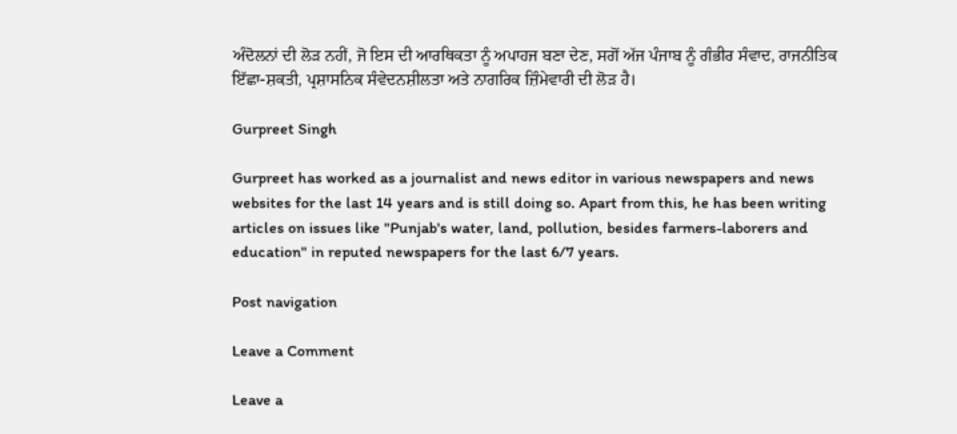ਅੰਦੋਲਨਾਂ ਦੀ ਲੋੜ ਨਹੀਂ, ਜੋ ਇਸ ਦੀ ਆਰਥਿਕਤਾ ਨੂੰ ਅਪਾਹਜ ਬਣਾ ਦੇਣ, ਸਗੋਂ ਅੱਜ ਪੰਜਾਬ ਨੂੰ ਗੰਭੀਰ ਸੰਵਾਦ, ਰਾਜਨੀਤਿਕ ਇੱਛਾ-ਸ਼ਕਤੀ, ਪ੍ਰਸ਼ਾਸਨਿਕ ਸੰਵੇਦਨਸ਼ੀਲਤਾ ਅਤੇ ਨਾਗਰਿਕ ਜ਼ਿੰਮੇਵਾਰੀ ਦੀ ਲੋੜ ਹੈ।

Gurpreet Singh

Gurpreet has worked as a journalist and news editor in various newspapers and news websites for the last 14 years and is still doing so. Apart from this, he has been writing articles on issues like "Punjab's water, land, pollution, besides farmers-laborers and education" in reputed newspapers for the last 6/7 years.

Post navigation

Leave a Comment

Leave a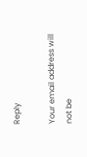Reply

Your email address will not be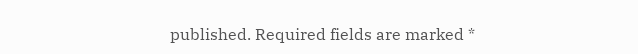published. Required fields are marked *